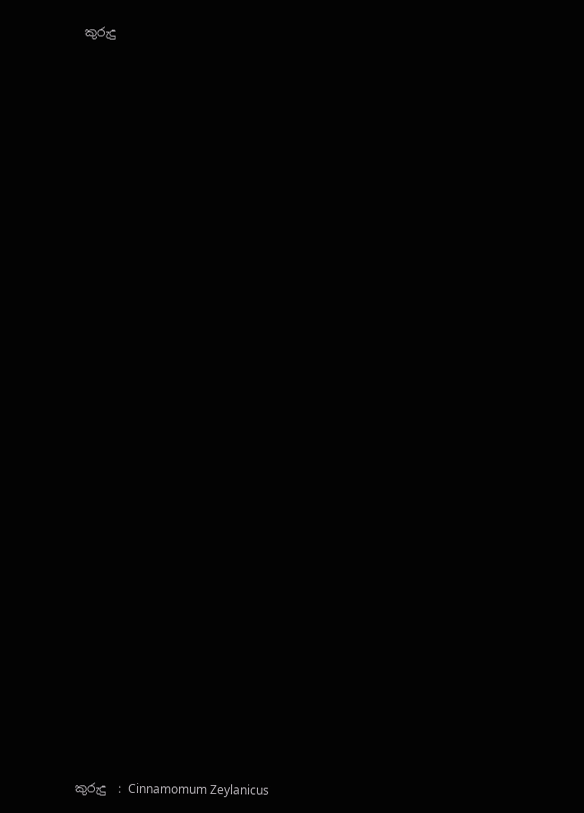කුරුදු



































කුරුදු  : Cinnamomum Zeylanicus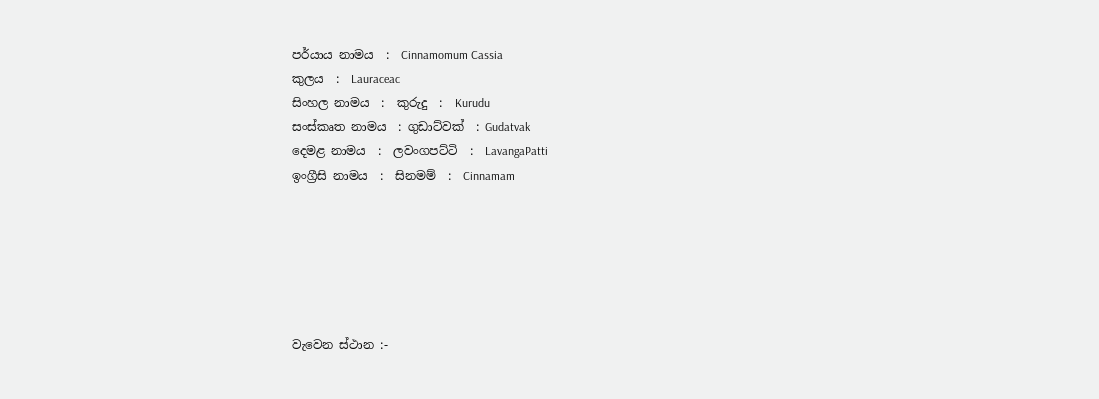පර්යාය නාමය  :  Cinnamomum Cassia
කුලය  :  Lauraceac
සිංහල නාමය  :  කුරුදු  :  Kurudu
සංස්‌කෘත නාමය  : ගුඩාට්‌වක්‌  : Gudatvak
දෙමළ නාමය  :  ලවංගපට්‌ටි  :  LavangaPatti
ඉංග්‍රීසි නාමය  :  සිනමම්  :  Cinnamam






වැවෙන ස්‌ථාන :-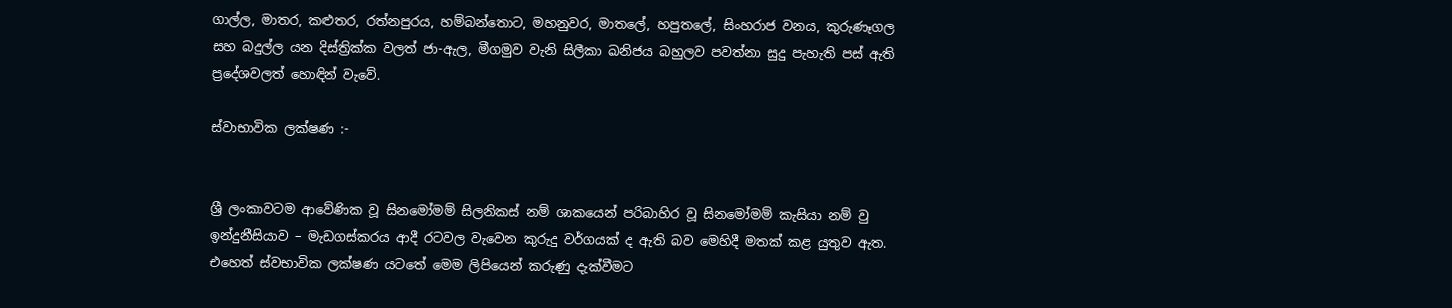ගාල්ල, මාතර, කළුතර, රත්නපුරය, හම්බන්තොට, මහනුවර, මාතලේ, හපුතලේ, සිංහරාජ වනය, කුරුණෑගල සහ බදුල්ල යන දිස්‌ත්‍රික්‌ක වලත් ජා-ඇල, මීගමුව වැනි සිලීකා ඛනිජය බහුලව පවත්නා සුදු පැහැති පස්‌ ඇති ප්‍රදේශවලත් හොඳින් වැවේ.

ස්‌වාභාවික ලක්‌ෂණ :-


ශ්‍රී ලංකාවටම ආවේණික වූ සිනමෝමම් සිලනිකස්‌ නම් ශාකයෙන් පරිබාහිර වූ සිනමෝමම් කැසියා නම් වු ඉන්දුනීසියාව – මැඩගස්‌කරය ආදී රටවල වැවෙන කුරුදු වර්ගයක්‌ ද ඇති බව මෙහිදී මතක්‌ කළ යුතුව ඇත. එහෙත් ස්‌වභාවික ලක්‌ෂණ යටතේ මෙම ලිපියෙන් කරුණු දැක්‌වීමට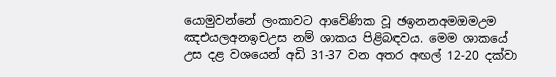යොමුවන්නේ ලංකාවට ආවේණික වූ ඡඉනනඅමඔමඋම ඤඑයලඅනඉචඋස නම් ශාකය පිළිබඳවය. මෙම ශාකයේ උස දළ වශයෙන් අඩි 31-37 වන අතර අඟල් 12-20 දක්‌වා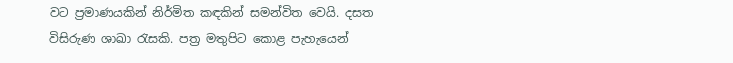වට ප්‍රමාණයකින් නිර්මිත කඳකින් සමන්විත වෙයි. දසත විසිරුණ ශාඛා රැසකි. පත්‍ර මතුපිට කොළ පැහැයෙන්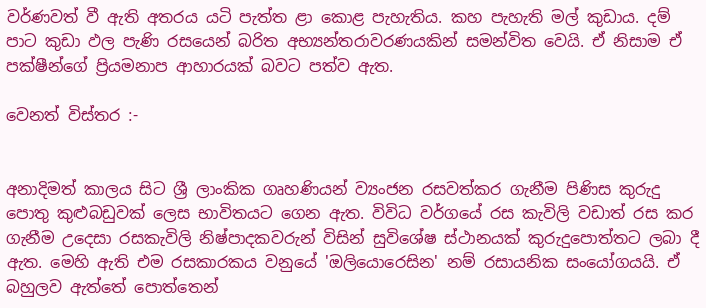වර්ණවත් වී ඇති අතරය යටි පැත්ත ළා කොළ පැහැතිය. කහ පැහැති මල් කුඩාය. දම් පාට කුඩා ඵල පැණි රසයෙන් බරිත අභ්‍යන්තරාවරණයකින් සමන්විත වෙයි. ඒ නිසාම ඒ පක්‌ෂීන්ගේ ප්‍රියමනාප ආහාරයක්‌ බවට පත්ව ඇත.

වෙනත් විස්‌තර :-


අනාදිමත් කාලය සිට ශ්‍රී ලාංකික ගෘහණියන් ව්‍යංජන රසවත්කර ගැනීම පිණිස කුරුදු පොතු කුළුබඩුවක්‌ ලෙස භාවිතයට ගෙන ඇත. විවිධ වර්ගයේ රස කැවිලි වඩාත් රස කර ගැනීම උදෙසා රසකැවිලි නිෂ්පාදකවරුන් විසින් සුවිශේෂ ස්‌ථානයක්‌ කුරුදුපොත්තට ලබා දී ඇත. මෙහි ඇති එම රසකාරකය වනුයේ 'ඔලියොරෙසින' නම් රසායනික සංයෝගයයි. ඒ බහුලව ඇත්තේ පොත්තෙන්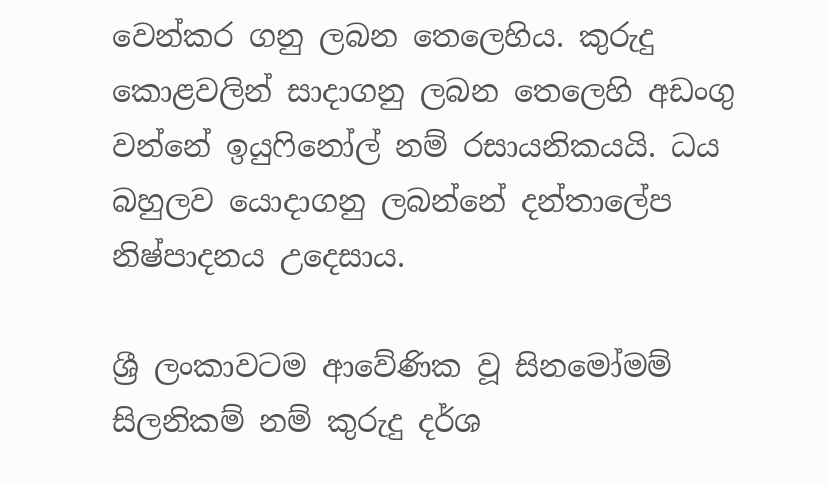වෙන්කර ගනු ලබන තෙලෙහිය. කුරුදු කොළවලින් සාදාගනු ලබන තෙලෙහි අඩංගු වන්නේ ඉයුෆිනෝල් නම් රසායනිකයයි. ධය බහුලව යොදාගනු ලබන්නේ දන්තාලේප නිෂ්පාදනය උදෙසාය.

ශ්‍රී ලංකාවටම ආවේණික වූ සිනමෝමම් සිලනිකම් නම් කුරුදු දර්ශ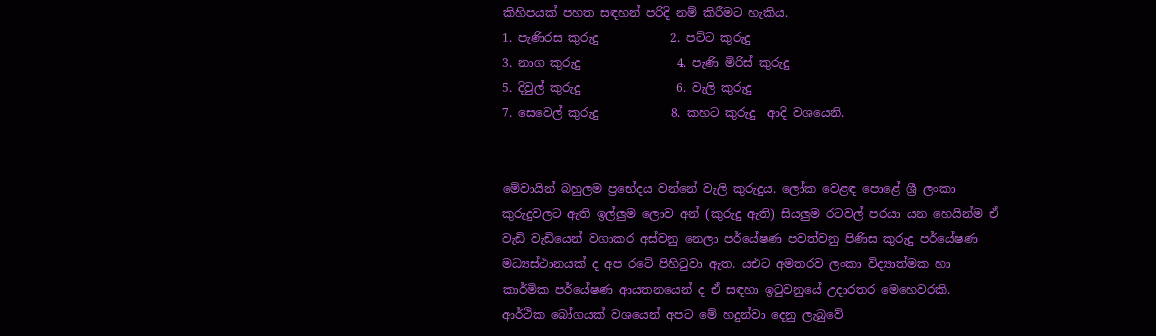කිහිපයක්‌ පහත සඳහන් පරිදි නම් කිරීමට හැකිය.
1. පැණිරස කුරුදු            2. පට්‌ට කුරුදු
3. නාග කුරුදු                4. පැණි මිරිස්‌ කුරුදු
5. දිවුල් කුරුදු                6. වැලි කුරුදු
7. සෙවෙල් කුරුදු            8. කහට කුරුදු  ආදි වශයෙනි.


මේවායින් බහුලම ප්‍රභේදය වන්නේ වැලි කුරුදුය. ලෝක වෙළඳ පොළේ ශ්‍රී ලංකා කුරුදුවලට ඇති ඉල්ලුම ලොව අන් (කුරුදු ඇති) සියලුම රටවල් පරයා යන හෙයින්ම ඒ වැඩි වැඩියෙන් වගාකර අස්‌වනු නෙලා පර්යේෂණ පවත්වනු පිණිස කුරුදු පර්යේෂණ මධ්‍යස්‌ථානයක්‌ ද අප රටේ පිහිටුවා ඇත. යඑට අමතරව ලංකා විද්‍යාත්මක හා කාර්මික පර්යේෂණ ආයතනයෙන් ද ඒ සඳහා ඉටුවනුයේ උදාරතර මෙහෙවරකි.
ආර්ථික බෝගයක්‌ වශයෙන් අපට මේ හදුන්වා දෙනු ලැබුවේ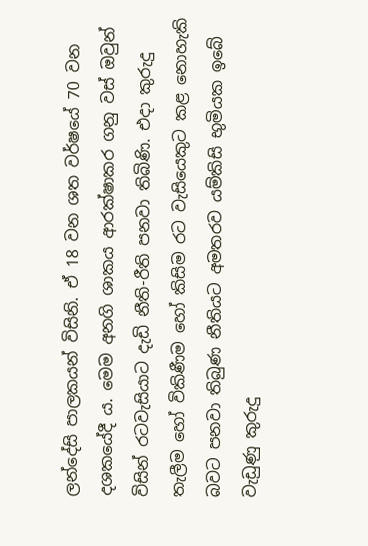ලන්දේසි පාලකයන් විසිනි. ඒ 18 වන ශත වර්ෂයේ 70 වන දශකයේදී ය. මෙම අනගි ශාකය ආරක්‌ෂාකර ගනු වස්‌ ඔවුන් විසින් රටවැසියාට දැඩි නීති-රීති පනවා තිබිණි. එදා කුරුදු තැලීම හෝ විකිණීම හෝ කිසිම රට වැසියෙකුට කළ නොහැකි බවට පනවා තිබුණ නීතියට අමතරව යම්කිසි භුමියක ඉබේ වැඩුණු කුරුදු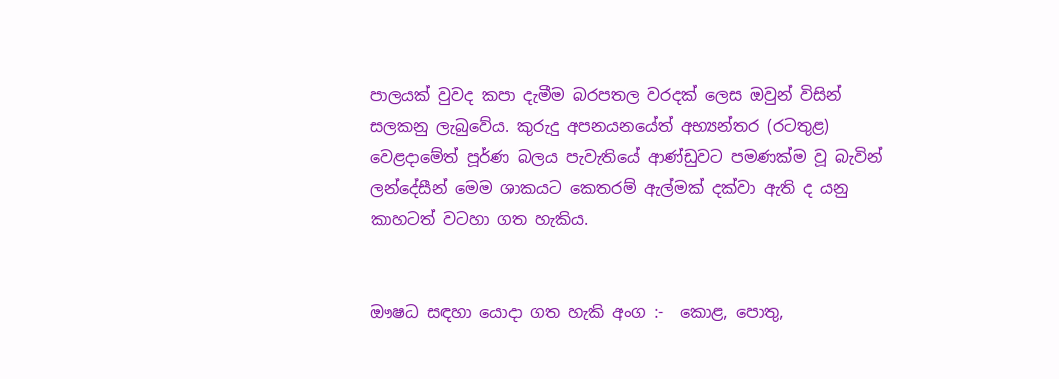පාලයක්‌ වුවද කපා දැමීම බරපතල වරදක්‌ ලෙස ඔවුන් විසින් සලකනු ලැබුවේය. කුරුදු අපනයනයේත් අභ්‍යන්තර (රටතුළ) වෙළදාමේත් පූර්ණ බලය පැවැතියේ ආණ්‌ඩුවට පමණක්‌ම වූ බැවින් ලන්දේසීන් මෙම ශාකයට කෙතරම් ඇල්මක්‌ දක්‌වා ඇති ද යනු කාහටත් වටහා ගත හැකිය.


ඖෂධ සඳහා යොදා ගත හැකි අංග :-  කොළ, පොතු,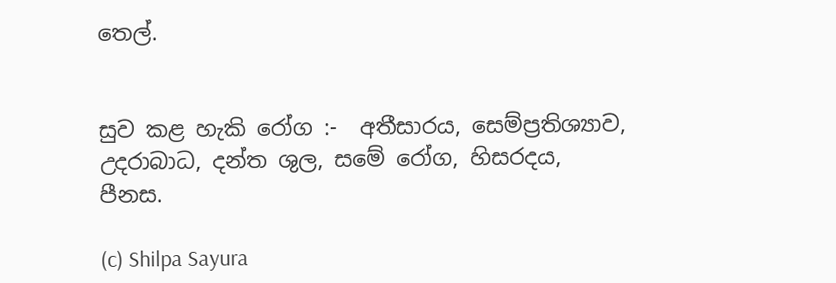තෙල්.


සුව කළ හැකි රෝග :-  අතීසාරය, සෙම්ප්‍රතිශ්‍යාව, උදරාබාධ, දන්ත ශුල, සමේ රෝග, හිසරදය, පීනස.

(c) Shilpa Sayura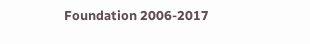Foundation 2006-2017